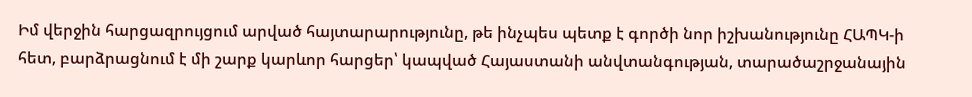Իմ վերջին հարցազրույցում արված հայտարարությունը, թե ինչպես պետք է գործի նոր իշխանությունը ՀԱՊԿ-ի հետ, բարձրացնում է մի շարք կարևոր հարցեր՝ կապված Հայաստանի անվտանգության, տարածաշրջանային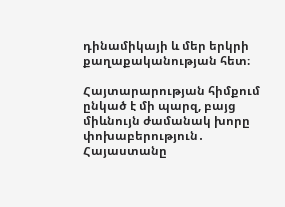դինամիկայի և մեր երկրի քաղաքականության հետ։

Հայտարարության հիմքում ընկած է մի պարզ, բայց միևնույն ժամանակ խորը փոխաբերություն․ Հայաստանը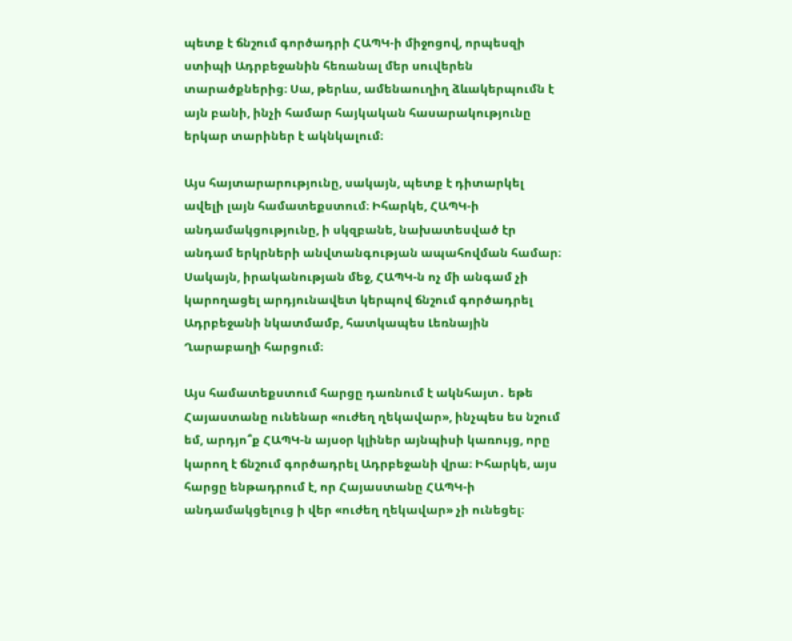պետք է ճնշում գործադրի ՀԱՊԿ-ի միջոցով, որպեսզի ստիպի Ադրբեջանին հեռանալ մեր սուվերեն տարածքներից։ Սա, թերևս, ամենաուղիղ ձևակերպումն է այն բանի, ինչի համար հայկական հասարակությունը երկար տարիներ է ակնկալում։

Այս հայտարարությունը, սակայն, պետք է դիտարկել ավելի լայն համատեքստում։ Իհարկե, ՀԱՊԿ-ի անդամակցությունը, ի սկզբանե, նախատեսված էր անդամ երկրների անվտանգության ապահովման համար։ Սակայն, իրականության մեջ, ՀԱՊԿ-ն ոչ մի անգամ չի կարողացել արդյունավետ կերպով ճնշում գործադրել Ադրբեջանի նկատմամբ, հատկապես Լեռնային Ղարաբաղի հարցում։

Այս համատեքստում հարցը դառնում է ակնհայտ․ եթե Հայաստանը ունենար «ուժեղ ղեկավար», ինչպես ես նշում եմ, արդյո՞ք ՀԱՊԿ-ն այսօր կլիներ այնպիսի կառույց, որը կարող է ճնշում գործադրել Ադրբեջանի վրա։ Իհարկե, այս հարցը ենթադրում է, որ Հայաստանը ՀԱՊԿ-ի անդամակցելուց ի վեր «ուժեղ ղեկավար» չի ունեցել։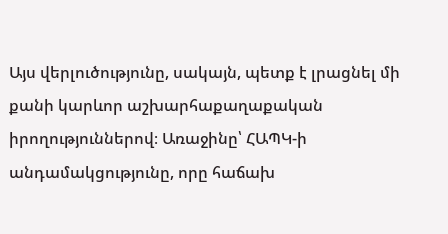Այս վերլուծությունը, սակայն, պետք է լրացնել մի քանի կարևոր աշխարհաքաղաքական իրողություններով։ Առաջինը՝ ՀԱՊԿ-ի անդամակցությունը, որը հաճախ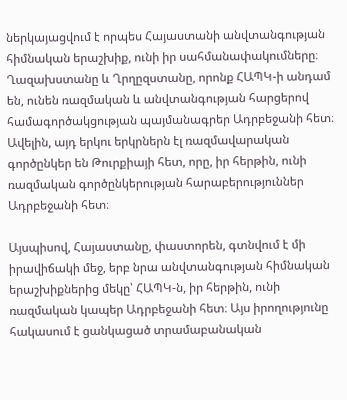ներկայացվում է որպես Հայաստանի անվտանգության հիմնական երաշխիք, ունի իր սահմանափակումները։ Ղազախստանը և Ղրղըզստանը, որոնք ՀԱՊԿ-ի անդամ են, ունեն ռազմական և անվտանգության հարցերով համագործակցության պայմանագրեր Ադրբեջանի հետ։ Ավելին, այդ երկու երկրներն էլ ռազմավարական գործընկեր են Թուրքիայի հետ, որը, իր հերթին, ունի ռազմական գործընկերության հարաբերություններ Ադրբեջանի հետ։

Այսպիսով, Հայաստանը, փաստորեն, գտնվում է մի իրավիճակի մեջ, երբ նրա անվտանգության հիմնական երաշխիքներից մեկը՝ ՀԱՊԿ-ն, իր հերթին, ունի ռազմական կապեր Ադրբեջանի հետ։ Այս իրողությունը հակասում է ցանկացած տրամաբանական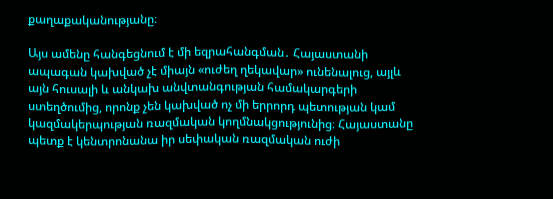քաղաքականությանը։

Այս ամենը հանգեցնում է մի եզրահանգման․ Հայաստանի ապագան կախված չէ միայն «ուժեղ ղեկավար» ունենալուց, այլև այն հուսալի և անկախ անվտանգության համակարգերի ստեղծումից, որոնք չեն կախված ոչ մի երրորդ պետության կամ կազմակերպության ռազմական կողմնակցությունից։ Հայաստանը պետք է կենտրոնանա իր սեփական ռազմական ուժի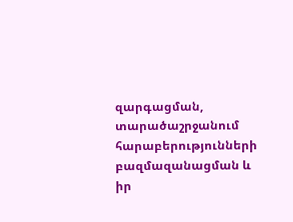զարգացման, տարածաշրջանում հարաբերությունների բազմազանացման և իր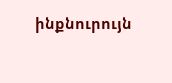ինքնուրույն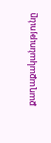քաղաքականությունը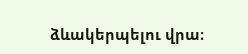ձևակերպելու վրա։